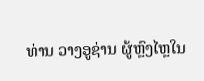ທ່ານ ວາງອູຊ່ານ ຜູ້ຫຼົງໄຫຼໃນ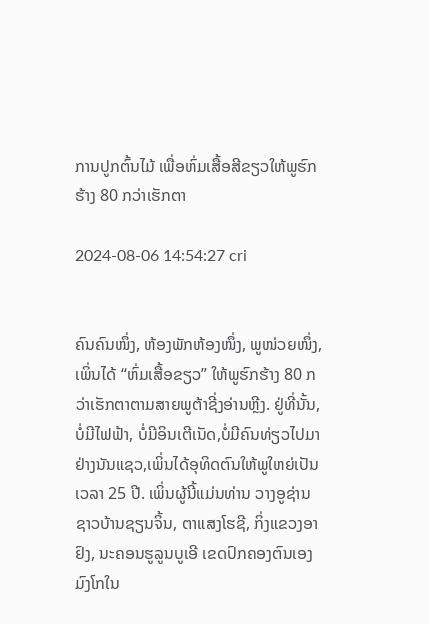ການປູກຕົ້ນໄມ້ ເພື່ອຫົ່ມເສື້ອສີຂຽວໃຫ້ພູຮົກຮ້າງ 80 ກວ່າເຮັກຕາ

2024-08-06 14:54:27 cri


ຄົນຄົນໜຶ່ງ, ຫ້ອງພັກຫ້ອງໜຶ່ງ, ພູໜ່ວຍໜຶ່ງ, ເພິ່ນໄດ້ “ຫົ່ມເສື້ອຂຽວ” ໃຫ້ພູຮົກຮ້າງ 80 ກວ່າເຮັກຕາຕາມສາຍພູຕ້າຊີ່ງອ່ານຫຼີງ. ຢູ່ທີ່ນັ້ນ, ບໍ່ມີໄຟຟ້າ, ບໍ່ມີອິນເຕີເນັດ,ບໍ່ມີຄົນທ່ຽວໄປມາຢ່າງນັນແຊວ,ເພິ່ນໄດ້ອຸທິດຕົນໃຫ້ພູໃຫຍ່ເປັນເວລາ 25 ປີ. ເພິ່ນຜູ້ນີ້ແມ່ນທ່ານ ວາງອູຊ່ານ ຊາວບ້ານຊຽນຈິ້ນ, ຕາແສງໂຮຊີ, ກິ່ງແຂວງອາຢົງ, ນະຄອນຮູລູນບູເອີ ເຂດປົກຄອງຕົນເອງມົງໂກໃນ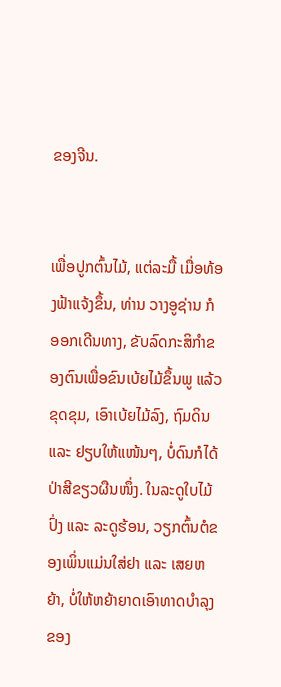ຂອງຈີນ.


ເພື່ອປູກຕົ້ນໄມ້, ແຕ່ລະມື້ ເມື່ອທ້ອງຟ້າແຈ້ງຂຶ້ນ, ທ່ານ ວາງອູຊ່ານ ກໍອອກເດີນທາງ, ຂັບລົດກະສິກຳຂອງຕົນເພື່ອຂົນເບ້ຍໄມ້ຂຶ້ນພູ ແລ້ວຂຸດຂຸມ, ເອົາເບ້ຍໄມ້ລົງ, ຖົມດິນ ແລະ ຢຽບໃຫ້ແໜ້ນໆ, ບໍ່ດົນກໍໄດ້ປ່າສີຂຽວຜືນໜຶ່ງ. ໃນລະດູໃບໄມ້ປົ່ງ ແລະ ລະດູຮ້ອນ, ວຽກຕົ້ນຕໍຂອງເພິ່ນແມ່ນໃສ່ຢາ ແລະ ເສຍຫຍ້າ, ບໍ່ໃຫ້ຫຍ້າຍາດເອົາທາດບຳລຸງຂອງ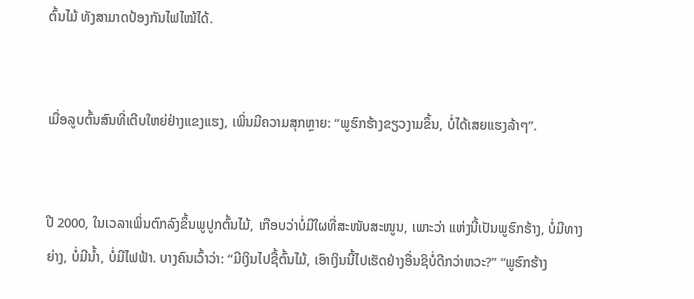ຕົ້ນໄມ້ ທັງສາມາດປ້ອງກັນໄຟໄໝ້ໄດ້.


ເມື່ອລູບຕົ້ນສົນທີ່ເຕີບໃຫຍ່ຢ່າງແຂງແຮງ, ເພິ່ນມີຄວາມສຸກຫຼາຍ: “ພູຮົກຮ້າງຂຽວງາມຂຶ້ນ, ບໍ່ໄດ້ເສຍແຮງລ້າໆ”.


ປີ 2000, ໃນເວລາເພິ່ນຕົກລົງຂຶ້ນພູປູກຕົ້ນໄມ້, ເກືອບວ່າບໍ່ມີໃຜທີ່ສະໜັບສະໜູນ, ເພາະວ່າ ແຫ່ງນີ້ເປັນພູຮົກຮ້າງ, ບໍ່ມີທາງຍ່າງ, ບໍ່ມີນ້ຳ, ບໍ່ມີໄຟຟ້າ. ບາງຄົນເວົ້າວ່າ: “ມີເງິນໄປຊື້ຕົ້ນໄມ້, ເອົາເງິນນີ້ໄປເຮັດຢ່າງອື່ນຊິບໍ່ດີກວ່າຫວະ?” “ພູຮົກຮ້າງ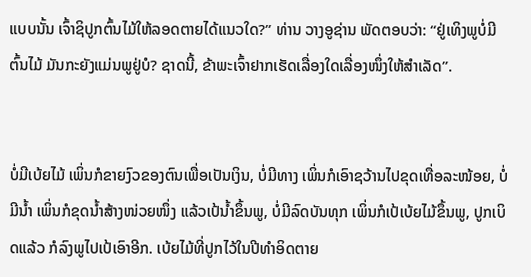ແບບນັ້ນ ເຈົ້າຊິປູກຕົ້ນໄມ້ໃຫ້ລອດຕາຍໄດ້ແນວໃດ?” ທ່ານ ວາງອູຊ່ານ ພັດຕອບວ່າ: “ຢູ່ເທິງພູບໍ່ມີຕົ້ນໄມ້ ມັນກະຍັງແມ່ນພູຢູ່ບໍ? ຊາດນີ້, ຂ້າພະເຈົ້າຢາກເຮັດເລື່ອງໃດເລື່ອງໜຶ່ງໃຫ້ສຳເລັດ”.


ບໍ່ມີເບ້ຍໄມ້ ເພິ່ນກໍຂາຍງົວຂອງຕົນເພື່ອເປັນເງິນ, ບໍ່ມີທາງ ເພິ່ນກໍເອົາຊວ້ານໄປຂຸດເທື່ອລະໜ້ອຍ, ບໍ່ມີນ້ຳ ເພິ່ນກໍຂຸດນ້ຳສ້າງໜ່ວຍໜຶ່ງ ແລ້ວເປ້ນ້ຳຂຶ້ນພູ, ບໍ່ມີລົດບັນທຸກ ເພິ່ນກໍເປ້ເບ້ຍໄມ້ຂຶ້ນພູ, ປູກເບິດແລ້ວ ກໍລົງພູໄປເປ້ເອົາອີກ. ເບ້ຍໄມ້ທີ່ປູກໄວ້ໃນປີທຳອິດຕາຍ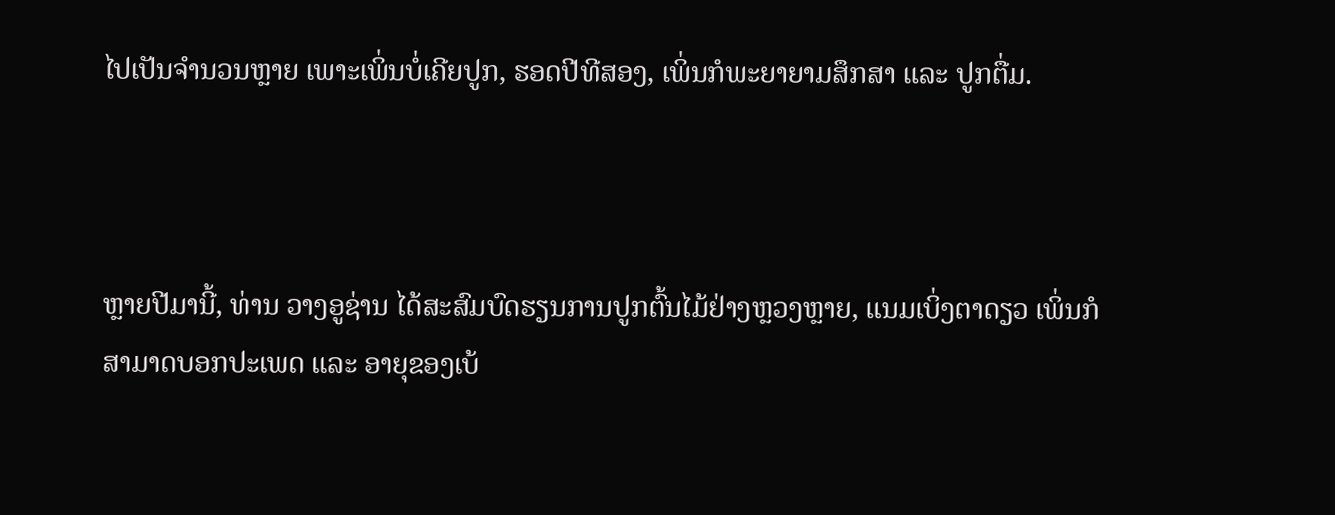ໄປເປັນຈຳນວນຫຼາຍ ເພາະເພິ່ນບໍ່ເຄີຍປູກ, ຮອດປີທີສອງ, ເພິ່ນກໍພະຍາຍາມສຶກສາ ແລະ ປູກຕື່ມ.



ຫຼາຍປີມານີ້, ທ່ານ ວາງອູຊ່ານ ໄດ້ສະສົມບົດຮຽນການປູກຕົ້ນໄມ້ຢ່າງຫຼວງຫຼາຍ, ແນມເບິ່ງຕາດຽວ ເພິ່ນກໍສາມາດບອກປະເພດ ແລະ ອາຍຸຂອງເບ້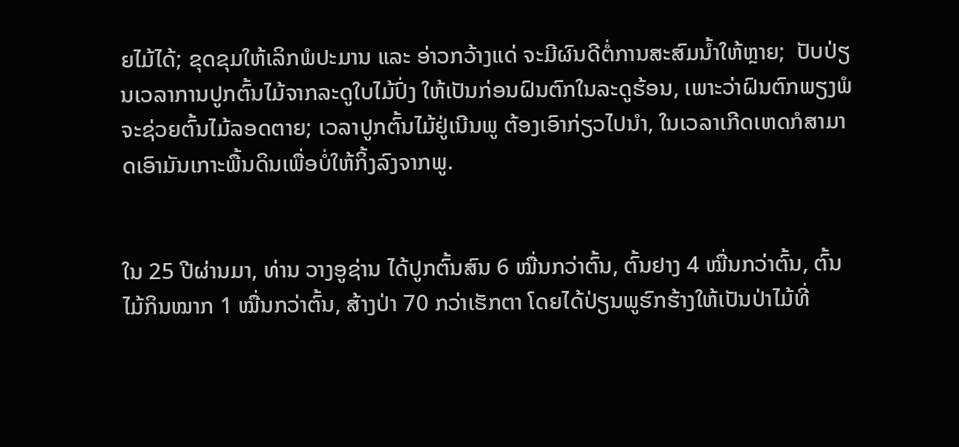ຍໄມ້ໄດ້; ຂຸດຂຸມໃຫ້ເລິກພໍປະມານ ແລະ ອ່າວກວ້າງແດ່ ຈະມີຜົນດີຕໍ່ການສະສົມນ້ຳໃຫ້ຫຼາຍ;  ປັບປ່ຽນເວລາການປູກຕົ້ນໄມ້ຈາກລະດູໃບໄມ້ປົ່ງ ໃຫ້ເປັນກ່ອນຝົນຕົກໃນລະດູຮ້ອນ, ເພາະວ່າຝົນຕົກພຽງພໍ ຈະຊ່ວຍຕົ້ນໄມ້ລອດຕາຍ; ເວລາປູກຕົ້ນໄມ້ຢູ່ເນີນພູ ຕ້ອງເອົາກ່ຽວໄປນຳ, ໃນເວລາເກີດເຫດກໍສາມາດເອົາມັນເກາະພື້ນດິນເພື່ອບໍ່ໃຫ້ກິ້ງລົງຈາກພູ.


ໃນ 25 ປີຜ່ານມາ, ທ່ານ ວາງອູຊ່ານ ໄດ້ປູກຕົ້ນສົນ 6 ໝື່ນກວ່າຕົ້ນ, ຕົ້ນຢາງ 4 ໝື່ນກວ່າຕົ້ນ, ຕົ້ນໄມ້ກິນໝາກ 1 ໝື່ນກວ່າຕົ້ນ, ສ້າງປ່າ 70 ກວ່າເຮັກຕາ ໂດຍໄດ້ປ່ຽນພູຮົກຮ້າງໃຫ້ເປັນປ່າໄມ້ທີ່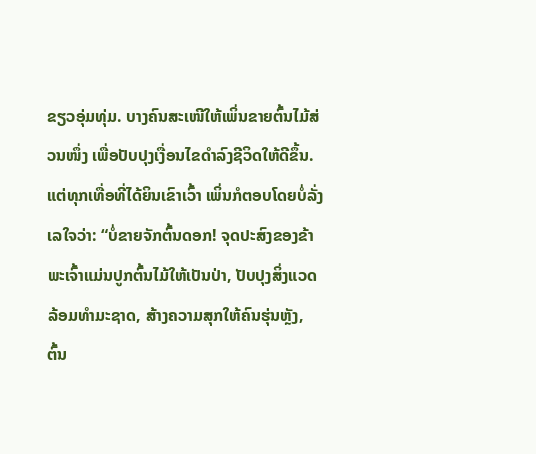ຂຽວອຸ່ມທຸ່ມ. ບາງຄົນສະເໜີໃຫ້ເພິ່ນຂາຍຕົ້ນໄມ້ສ່ວນໜຶ່ງ ເພື່ອປັບປຸງເງື່ອນໄຂດຳລົງຊີວິດໃຫ້ດີຂຶ້ນ. ແຕ່ທຸກເທື່ອທີ່ໄດ້ຍິນເຂົາເວົ້າ ເພິ່ນກໍຕອບໂດຍບໍ່ລັ່ງເລໃຈວ່າ: “ບໍ່ຂາຍຈັກຕົ້ນດອກ! ຈຸດປະສົງຂອງຂ້າພະເຈົ້າແມ່ນປູກຕົ້ນໄມ້ໃຫ້ເປັນປ່າ, ປັບປຸງສິ່ງແວດລ້ອມທຳມະຊາດ, ສ້າງຄວາມສຸກໃຫ້ຄົນຮຸ່ນຫຼັງ, ຕົ້ນ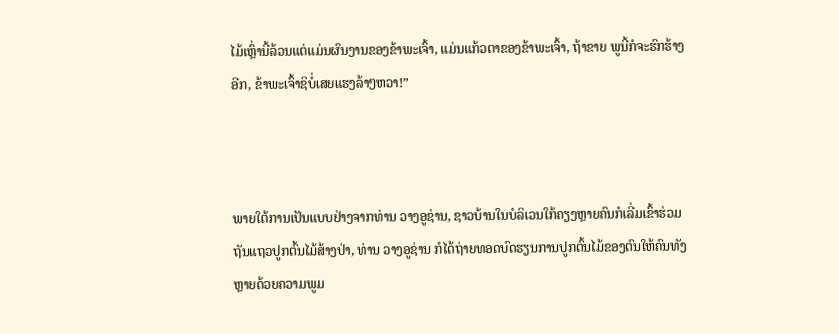ໄມ້ເຫຼົ່ານີ້ລ້ວນແຕ່ແມ່ນຜົນງານຂອງຂ້າພະເຈົ້າ, ແມ່ນແກ້ວຕາຂອງຂ້າພະເຈົ້າ, ຖ້າຂາຍ ພູນີ້ກໍຈະຮົກຮ້າງອີກ, ຂ້າພະເຈົ້າຊິບໍ່ເສຍແຮງລ້າໆຫວາ!”



ພາຍໃຕ້ການເປັນແບບຢ່າງຈາກທ່ານ ວາງອູຊ່ານ, ຊາວບ້ານໃນບໍລິເວນໃກ້ຄຽງຫຼາຍຄົນກໍເລີ່ມເຂົ້າຮ່ວມຖັນແຖວປູກຕົ້ນໄມ້ສ້າງປ່າ, ທ່ານ ວາງອູຊ່ານ ກໍໄດ້ຖ່າຍທອດບົດຮຽນການປູກຕົ້ນໄມ້ຂອງຕົນໃຫ້ຄົນທັງຫຼາຍດ້ວຍຄວາມພູມ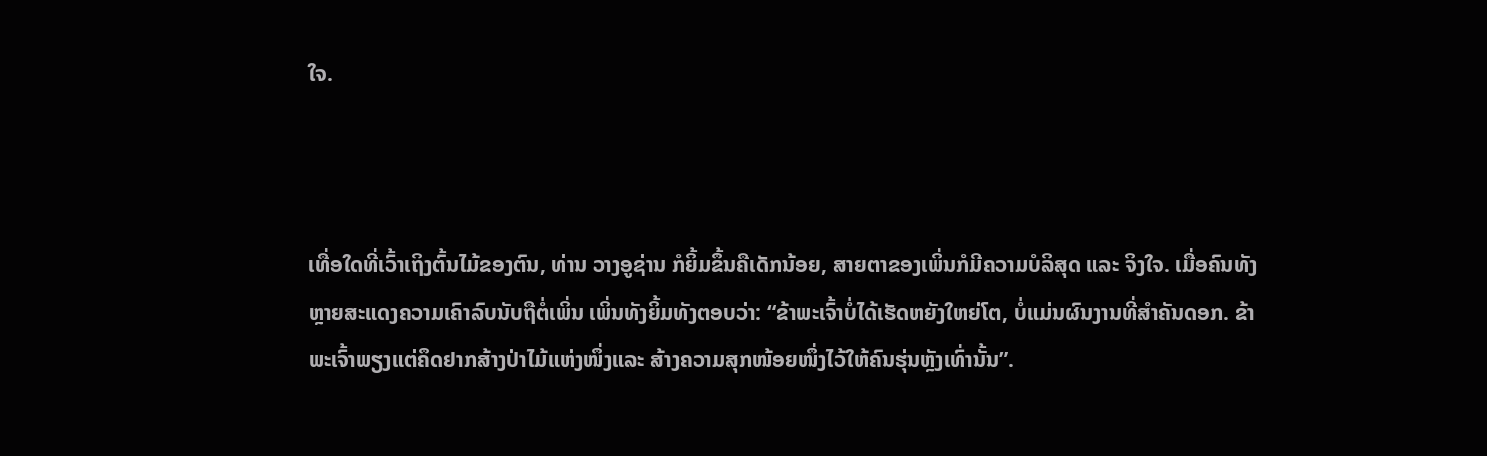ໃຈ.



ເທື່ອໃດທີ່ເວົ້າເຖິງຕົ້ນໄມ້ຂອງຕົນ, ທ່ານ ວາງອູຊ່ານ ກໍຍິ້ມຂຶ້ນຄືເດັກນ້ອຍ, ສາຍຕາຂອງເພິ່ນກໍມີຄວາມບໍລິສຸດ ແລະ ຈິງໃຈ. ເມື່ອຄົນທັງຫຼາຍສະແດງຄວາມເຄົາລົບນັບຖືຕໍ່ເພິ່ນ ເພິ່ນທັງຍິ້ມທັງຕອບວ່າ: “ຂ້າພະເຈົ້າບໍ່ໄດ້ເຮັດຫຍັງໃຫຍ່ໂຕ, ບໍ່ແມ່ນຜົນງານທີ່ສໍາຄັນດອກ. ຂ້າພະເຈົ້າພຽງແຕ່ຄຶດຢາກສ້າງປ່າໄມ້ແຫ່ງໜຶ່ງແລະ ສ້າງຄວາມສຸກໜ້ອຍໜຶ່ງໄວ້ໃຫ້ຄົນຮຸ່ນຫຼັງເທົ່ານັ້ນ”.